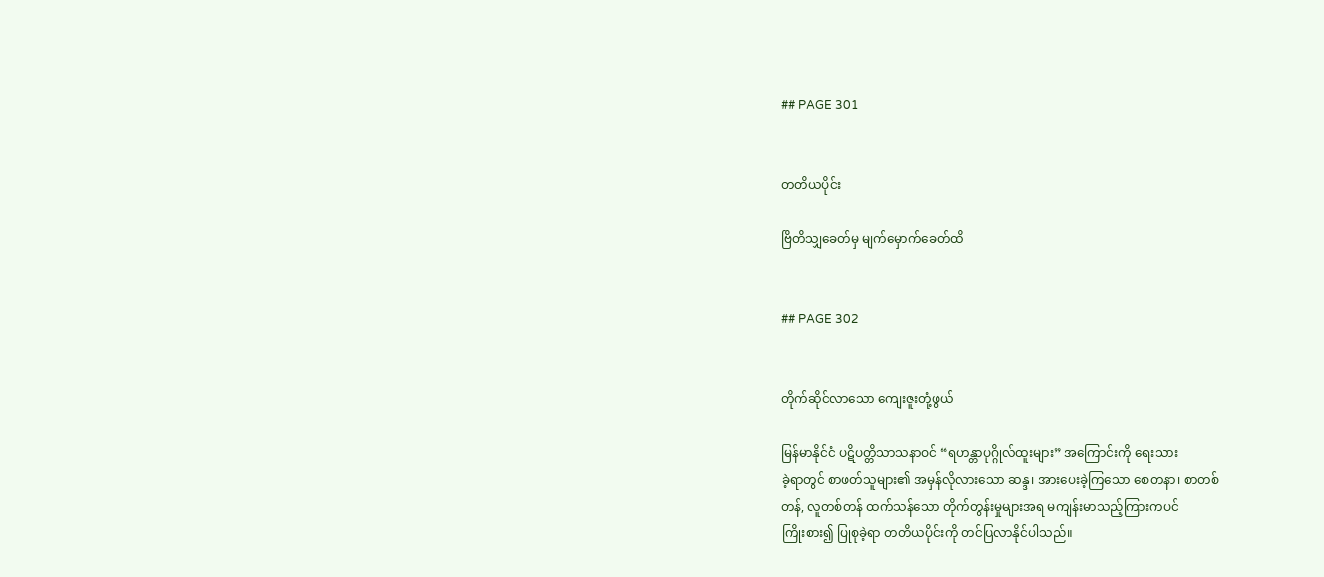## PAGE 301


တတိယပိုင်း

ဗြိတိသျှခေတ်မှ မျက်မှောက်ခေတ်ထိ


## PAGE 302


တိုက်ဆိုင်လာသော ကျေးဇူးတုံ့ဖွယ်

မြန်မာနိုင်ငံ ပဋိပတ္တိသာသနာဝင် “ရဟန္တာပုဂ္ဂိုလ်ထူးများ” အကြောင်းကို ရေးသား
ခဲ့ရာတွင် စာဖတ်သူများ၏ အမှန်လိုလားသော ဆန္ဒ၊ အားပေးခဲ့ကြသော စေတနာ၊ စာတစ်
တန်, လူတစ်တန် ထက်သန်သော တိုက်တွန်းမှုများအရ မကျန်းမာသည့်ကြားကပင်
ကြိုးစား၍ ပြုစုခဲ့ရာ တတိယပိုင်းကို တင်ပြလာနိုင်ပါသည်။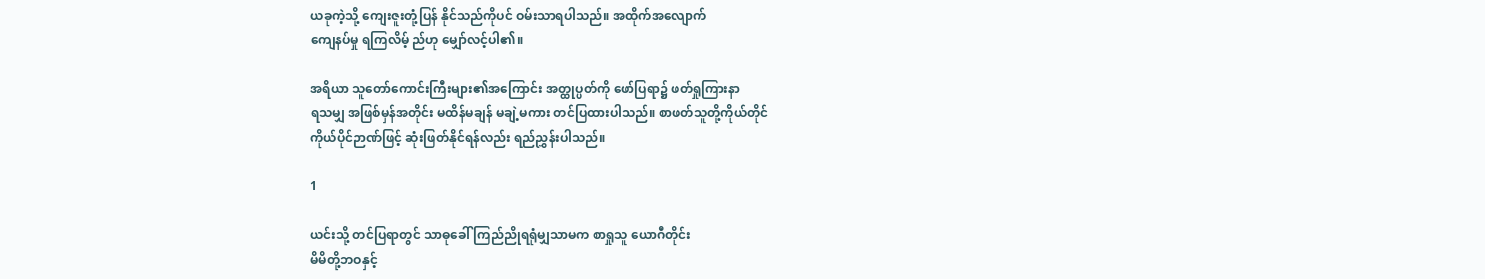ယခုကဲ့သို့ ကျေးဇူးတုံ့ပြန် နိုင်သည်ကိုပင် ဝမ်းသာရပါသည်။ အထိုက်အလျောက်
ကျေနပ်မှု ရကြလိမ့် ည်ဟု မျှော်လင့်ပါ၏။

အရိယာ သူတော်ကောင်းကြီးများ၏အကြောင်း အတ္ထုပ္ပတ်ကို ဖော်ပြရာ၌ ဖတ်ရှုကြားနာ
ရသမျှ အဖြစ်မှန်အတိုင်း မထိန်မချန် မချဲ့မကား တင်ပြထားပါသည်။ စာဖတ်သူတို့ကိုယ်တိုင်
ကိုယ်ပိုင်ဉာဏ်ဖြင့် ဆုံးဖြတ်နိုင်ရန်လည်း ရည်ညွှန်းပါသည်။

1

ယင်းသို့ တင်ပြရာတွင် သာဓုခေါ် ကြည်ညိုရရုံမျှသာမက စာရှုသူ ယောဂီတိုင်း
မိမိတို့ဘဝနှင့်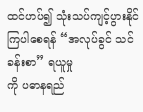ထင်ဟပ်၍ သုံးသပ်ကျင့်ပွားနိုင်ကြပါစေရန် “အလုပ်ခွင် သင်ခန်းစာ” ရယူမှု
ကို ပဓာနရည်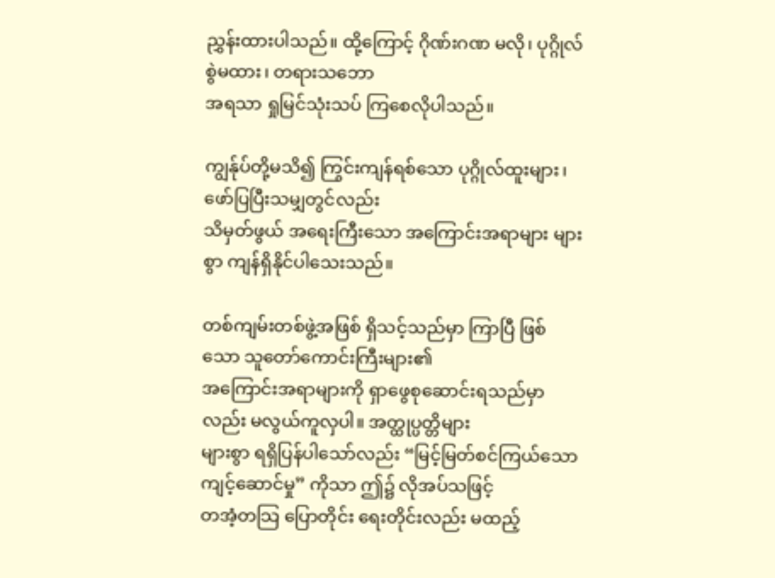ညွှန်းထားပါသည်။ ထို့ကြောင့် ဂိုဏ်းဂဏ မလို၊ ပုဂ္ဂိုလ်စွဲမထား၊ တရားသဘော
အရသာ ရှုမြင်သုံးသပ် ကြစေလိုပါသည်။

ကျွန်ုပ်တို့မသိ၍ ကြွင်းကျန်ရစ်သော ပုဂ္ဂိုလ်ထူးများ၊ ဖော်ပြပြီးသမျှတွင်လည်း
သိမှတ်ဖွယ် အရေးကြီးသော အကြောင်းအရာများ များစွာ ကျန်ရှိနိုင်ပါသေးသည်။

တစ်ကျမ်းတစ်ဖွဲ့အဖြစ် ရှိသင့်သည်မှာ ကြာပြီ ဖြစ်သော သူတော်ကောင်းကြီးများ၏
အကြောင်းအရာများကို ရှာဖွေစုဆောင်းရသည်မှာလည်း မလွယ်ကူလှပါ။ အတ္ထုပ္ပတ္တိများ
များစွာ ရရှိပြန်ပါသော်လည်း “မြင့်မြတ်စင်ကြယ်သော ကျင့်ဆောင်မှု” ကိုသာ ဤ၌ လိုအပ်သဖြင့်
တအံ့တသြ ပြောတိုင်း ရေးတိုင်းလည်း မထည့်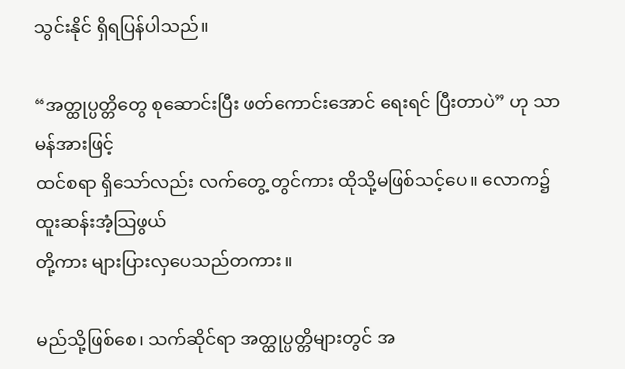သွင်းနိုင် ရှိရပြန်ပါသည်။

“အတ္ထုပ္ပတ္တိတွေ စုဆောင်းပြီး ဖတ်ကောင်းအောင် ရေးရင် ပြီးတာပဲ” ဟု သာမန်အားဖြင့်
ထင်စရာ ရှိသော်လည်း လက်တွေ့ တွင်ကား ထိုသို့မဖြစ်သင့်ပေ။ လောက၌ ထူးဆန်းအံ့သြဖွယ်
တို့ကား များပြားလှပေသည်တကား။

မည်သို့ဖြစ်စေ၊ သက်ဆိုင်ရာ အတ္ထုပ္ပတ္တိများတွင် အ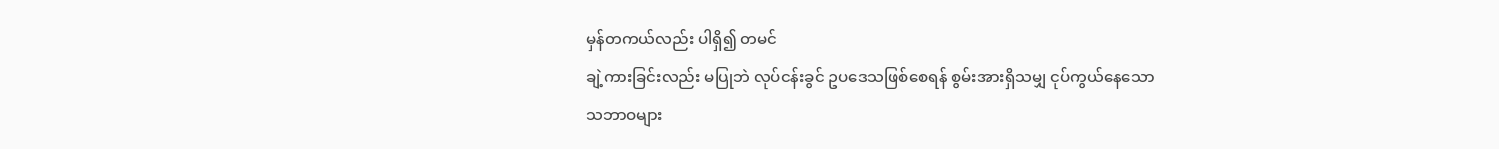မှန်တကယ်လည်း ပါရှိ၍ တမင်
ချဲ့ကားခြင်းလည်း မပြုဘဲ လုပ်ငန်းခွင် ဥပဒေသဖြစ်စေရန် စွမ်းအားရှိသမျှ ငုပ်ကွယ်နေသော
သဘာဝများ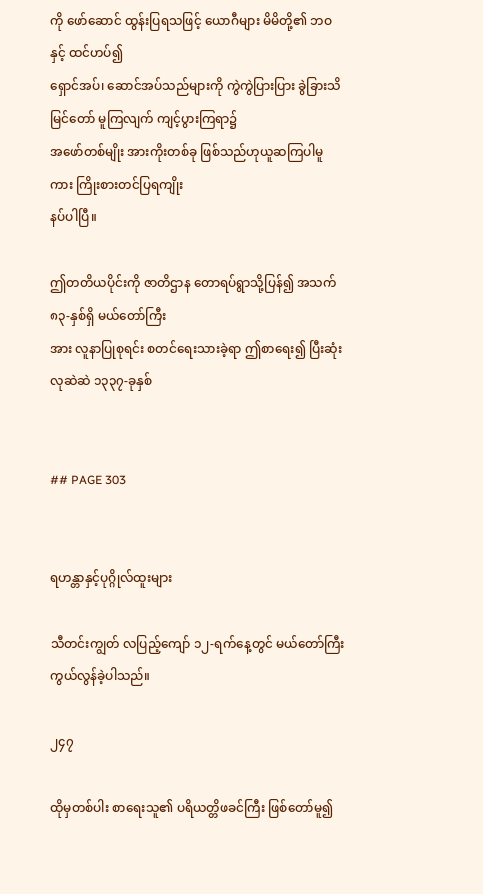ကို ဖော်ဆောင် ထွန်းပြရသဖြင့် ယောဂီများ မိမိတို့၏ ဘဝနှင့် ထင်ဟပ်၍
ရှောင်အပ်၊ ဆောင်အပ်သည်များကို ကွဲကွဲပြားပြား ခွဲခြားသိမြင်တော် မူကြလျက် ကျင့်ပွားကြရာ၌
အဖော်တစ်မျိုး အားကိုးတစ်ခု ဖြစ်သည်ဟုယူဆကြပါမူကား ကြိုးစားတင်ပြရကျိုး
နပ်ပါပြီ။

ဤတတိယပိုင်းကို ဇာတိဌာန တောရပ်ရွာသို့ပြန်၍ အသက် ၈၃-နှစ်ရှိ မယ်တော်ကြီး
အား လူနာပြုစုရင်း စတင်ရေးသားခဲ့ရာ ဤစာရေး၍ ပြီးဆုံးလုဆဲဆဲ ၁၃၃၇-ခုနှစ်


## PAGE 303


ရဟန္တာနှင့်ပုဂ္ဂိုလ်ထူးများ

သီတင်းကျွတ် လပြည့်ကျော် ၁၂-ရက်နေ့တွင် မယ်တော်ကြီး ကွယ်လွန်ခဲ့ပါသည်။

၂၄၇

ထိုမှတစ်ပါး စာရေးသူ၏ ပရိယတ္တိဖခင်ကြီး ဖြစ်တော်မူ၍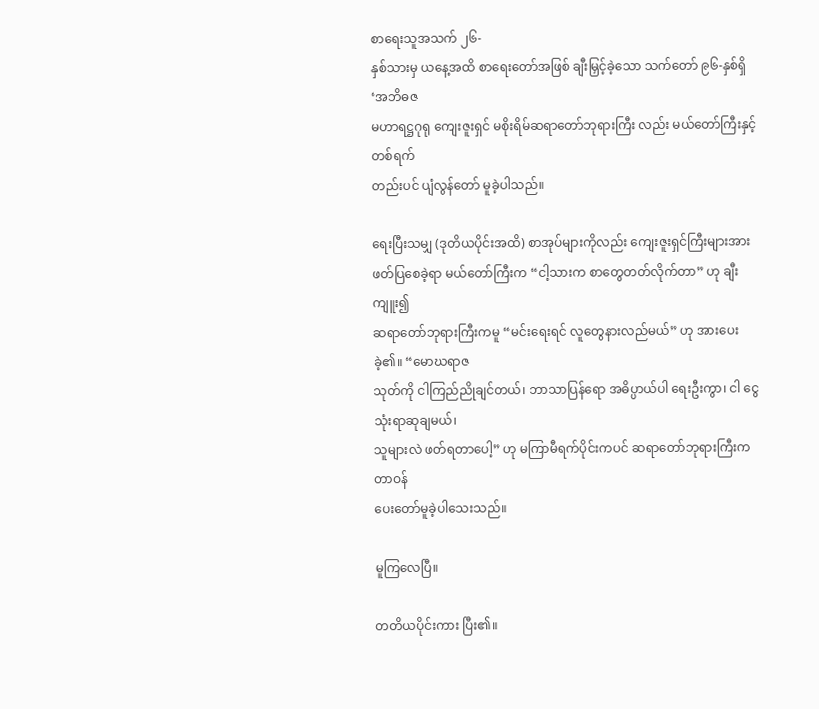စာရေးသူအသက် ၂၆-
နှစ်သားမှ ယနေ့အထိ စာရေးတော်အဖြစ် ချီးမြှင့်ခဲ့သော သက်တော် ၉၆-နှစ်ရှိ ‘အဘိဓဇ
မဟာရဋ္ဌဂုရု ကျေးဇူးရှင် မစိုးရိမ်ဆရာတော်ဘုရားကြီး လည်း မယ်တော်ကြီးနှင့် တစ်ရက်
တည်းပင် ပျံလွန်တော် မူခဲ့ပါသည်။

ရေးပြီးသမျှ (ဒုတိယပိုင်းအထိ) စာအုပ်များကိုလည်း ကျေးဇူးရှင်ကြီးများအား
ဖတ်ပြစေခဲ့ရာ မယ်တော်ကြီးက “ငါ့သားက စာတွေတတ်လိုက်တာ” ဟု ချီးကျူး၍
ဆရာတော်ဘုရားကြီးကမူ “မင်းရေးရင် လူတွေနားလည်မယ်” ဟု အားပေးခဲ့၏။ “မောဃရာဇ
သုတ်ကို ငါကြည်ညိုချင်တယ်၊ ဘာသာပြန်ရော အဓိပ္ပာယ်ပါ ရေးဦးကွာ၊ ငါ ငွေသုံးရာဆုချမယ်၊
သူများလဲ ဖတ်ရတာပေါ့” ဟု မကြာမီရက်ပိုင်းကပင် ဆရာတော်ဘုရားကြီးက တာဝန်
ပေးတော်မူခဲ့ပါသေးသည်။

မူကြလေပြီ။

တတိယပိုင်းကား ပြီး၏။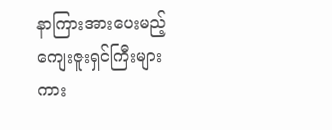နာကြားအားပေးမည့် ကျေးဇူးရှင်ကြီးများကား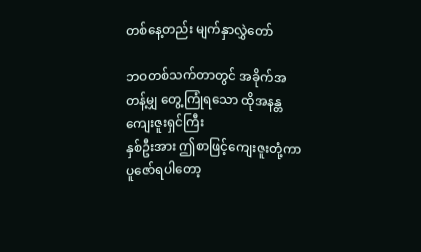တစ်နေ့တည်း မျက်နှာလွှဲတော်

ဘဝတစ်သက်တာတွင် အခိုက်အတန့်မျှ တွေ့ကြုံရသော ထိုအနန္တ ကျေးဇူးရှင်ကြီး
နှစ်ဦးအား ဤစာဖြင့်ကျေးဇူးတုံ့ကာ ပူဇော်ရပါတော့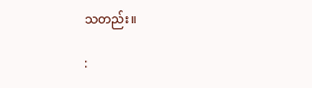သတည်း။

: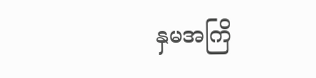နှမအကြိ